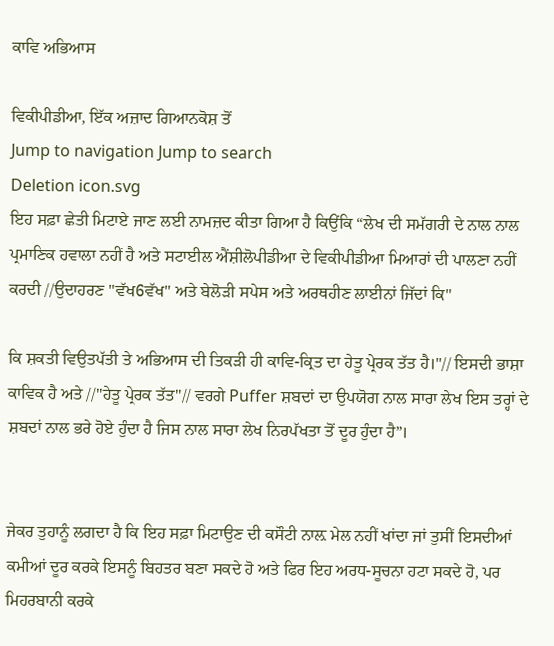ਕਾਵਿ ਅਭਿਆਸ

ਵਿਕੀਪੀਡੀਆ, ਇੱਕ ਅਜ਼ਾਦ ਗਿਆਨਕੋਸ਼ ਤੋਂ
Jump to navigation Jump to search
Deletion icon.svg
ਇਹ ਸਫ਼ਾ ਛੇਤੀ ਮਿਟਾਏ ਜਾਣ ਲਈ ਨਾਮਜ਼ਦ ਕੀਤਾ ਗਿਆ ਹੈ ਕਿਉਂਕਿ “ਲੇਖ ਦੀ ਸਮੱਗਰੀ ਦੇ ਨਾਲ ਨਾਲ ਪ੍ਰਮਾਣਿਕ ਹਵਾਲਾ ਨਹੀਂ ਹੈ ਅਤੇ ਸਟਾਈਲ ਐਂਸ਼ੀਲੋਪੀਡੀਆ ਦੇ ਵਿਕੀਪੀਡੀਆ ਮਿਆਰਾਂ ਦੀ ਪਾਲਣਾ ਨਹੀਂ ਕਰਦੀ //ਉਦਾਹਰਣ "ਵੱਖ6ਵੱਖ" ਅਤੇ ਬੇਲੋੜੀ ਸਪੇਸ ਅਤੇ ਅਰਥਹੀਣ ਲਾਈਨਾਂ ਜਿੱਦਾਂ ਕਿ"

ਕਿ ਸ਼ਕਤੀ ਵਿਉਤਪੱਤੀ ਤੇ ਅਭਿਆਸ ਦੀ ਤਿਕੜੀ ਹੀ ਕਾਵਿ-ਕ੍ਰਿਤ ਦਾ ਹੇਤੂ ਪ੍ਰੇਰਕ ਤੱਤ ਹੈ।"// ਇਸਦੀ ਭਾਸ਼ਾ ਕਾਵਿਕ ਹੈ ਅਤੇ //"ਹੇਤੂ ਪ੍ਰੇਰਕ ਤੱਤ"// ਵਰਗੇ Puffer ਸ਼ਬਦਾਂ ਦਾ ਉਪਯੋਗ ਨਾਲ ਸਾਰਾ ਲੇਖ ਇਸ ਤਰ੍ਹਾਂ ਦੇ ਸ਼ਬਦਾਂ ਨਾਲ ਭਰੇ ਹੋਏ ਹੁੰਦਾ ਹੈ ਜਿਸ ਨਾਲ ਸਾਰਾ ਲੇਖ ਨਿਰਪੱਖਤਾ ਤੋਂ ਦੂਰ ਹੁੰਦਾ ਹੈ”।


ਜੇਕਰ ਤੁਹਾਨੂੰ ਲਗਦਾ ਹੈ ਕਿ ਇਹ ਸਫ਼ਾ ਮਿਟਾਉਣ ਦੀ ਕਸੌਟੀ ਨਾਲ਼ ਮੇਲ ਨਹੀਂ ਖਾਂਦਾ ਜਾਂ ਤੁਸੀਂ ਇਸਦੀਆਂ ਕਮੀਆਂ ਦੂਰ ਕਰਕੇ ਇਸਨੂੰ ਬਿਹਤਰ ਬਣਾ ਸਕਦੇ ਹੋ ਅਤੇ ਫਿਰ ਇਹ ਅਰਧ-ਸੂਚਨਾ ਹਟਾ ਸਕਦੇ ਹੋ, ਪਰ ਮਿਹਰਬਾਨੀ ਕਰਕੇ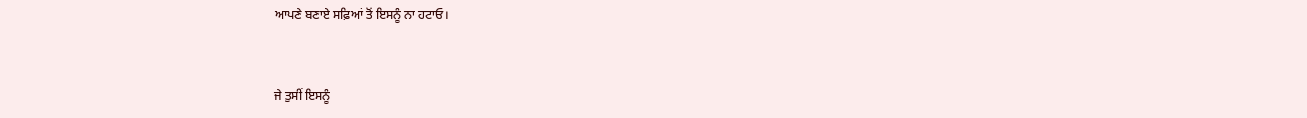ਆਪਣੇ ਬਣਾਏ ਸਫ਼ਿਆਂ ਤੋਂ ਇਸਨੂੰ ਨਾ ਹਟਾਓ।


ਜੇ ਤੁਸੀਂ ਇਸਨੂੰ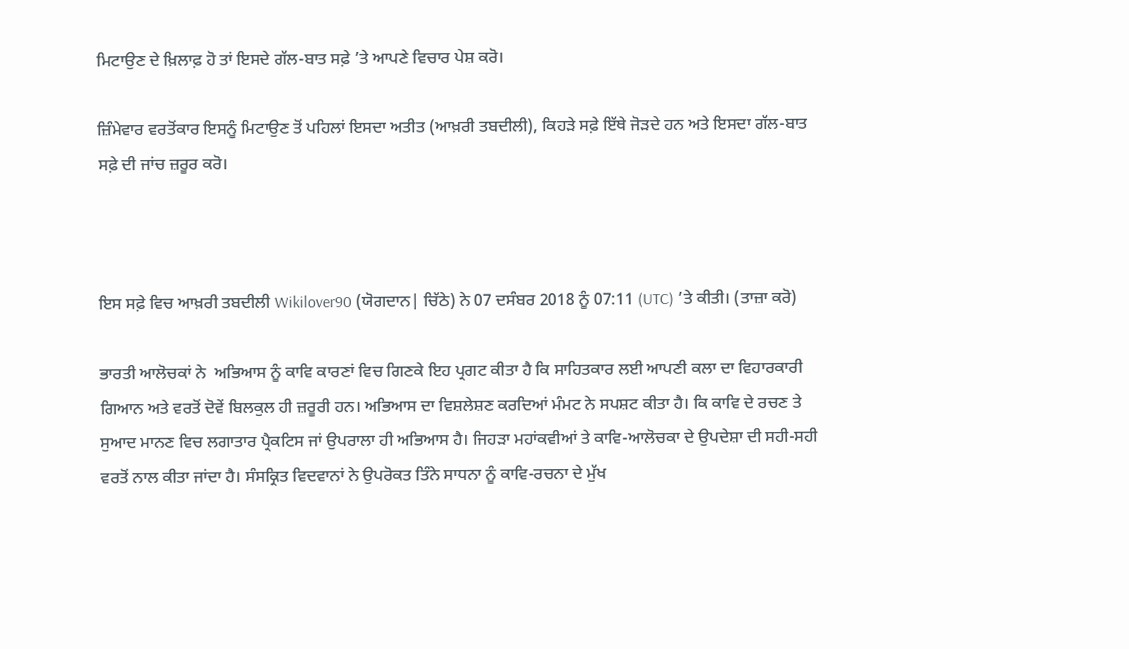ਮਿਟਾਉਣ ਦੇ ਖ਼ਿਲਾਫ਼ ਹੋ ਤਾਂ ਇਸਦੇ ਗੱਲ-ਬਾਤ ਸਫ਼ੇ ’ਤੇ ਆਪਣੇ ਵਿਚਾਰ ਪੇਸ਼ ਕਰੋ।

ਜ਼ਿੰਮੇਵਾਰ ਵਰਤੋਂਕਾਰ ਇਸਨੂੰ ਮਿਟਾਉਣ ਤੋਂ ਪਹਿਲਾਂ ਇਸਦਾ ਅਤੀਤ (ਆਖ਼ਰੀ ਤਬਦੀਲੀ), ਕਿਹੜੇ ਸਫ਼ੇ ਇੱਥੇ ਜੋੜਦੇ ਹਨ ਅਤੇ ਇਸਦਾ ਗੱਲ-ਬਾਤ ਸਫ਼ੇ ਦੀ ਜਾਂਚ ਜ਼ਰੂਰ ਕਰੋ।



ਇਸ ਸਫ਼ੇ ਵਿਚ ਆਖ਼ਰੀ ਤਬਦੀਲੀ Wikilover90 (ਯੋਗਦਾਨ| ਚਿੱਠੇ) ਨੇ 07 ਦਸੰਬਰ 2018 ਨੂੰ 07:11 (UTC) ’ਤੇ ਕੀਤੀ। (ਤਾਜ਼ਾ ਕਰੋ)

ਭਾਰਤੀ ਆਲੋਚਕਾਂ ਨੇ  ਅਭਿਆਸ ਨੂੰ ਕਾਵਿ ਕਾਰਣਾਂ ਵਿਚ ਗਿਣਕੇ ਇਹ ਪ੍ਰਗਟ ਕੀਤਾ ਹੈ ਕਿ ਸਾਹਿਤਕਾਰ ਲਈ ਆਪਣੀ ਕਲਾ ਦਾ ਵਿਹਾਰਕਾਰੀ ਗਿਆਨ ਅਤੇ ਵਰਤੋਂ ਦੋਵੇਂ ਬਿਲਕੁਲ ਹੀ ਜ਼ਰੂਰੀ ਹਨ। ਅਭਿਆਸ ਦਾ ਵਿਸ਼ਲੇਸ਼ਣ ਕਰਦਿਆਂ ਮੰਮਟ ਨੇ ਸਪਸ਼ਟ ਕੀਤਾ ਹੈ। ਕਿ ਕਾਵਿ ਦੇ ਰਚਣ ਤੇ ਸੁਆਦ ਮਾਨਣ ਵਿਚ ਲਗਾਤਾਰ ਪ੍ਰੈਕਟਿਸ ਜਾਂ ਉਪਰਾਲਾ ਹੀ ਅਭਿਆਸ ਹੈ। ਜਿਹੜਾ ਮਹਾਂਕਵੀਆਂ ਤੇ ਕਾਵਿ-ਆਲੋਚਕਾ ਦੇ ਉਪਦੇਸ਼ਾ ਦੀ ਸਹੀ-ਸਹੀ ਵਰਤੋਂ ਨਾਲ ਕੀਤਾ ਜਾਂਦਾ ਹੈ। ਸੰਸਕ੍ਰਿਤ ਵਿਦਵਾਨਾਂ ਨੇ ਉਪਰੋਕਤ ਤਿੰਨੇ ਸਾਧਨਾ ਨੂੰ ਕਾਵਿ-ਰਚਨਾ ਦੇ ਮੁੱਖ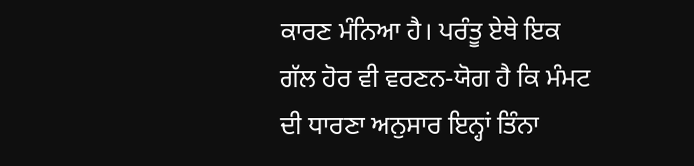ਕਾਰਣ ਮੰਨਿਆ ਹੈ। ਪਰੰਤੂ ਏਥੇ ਇਕ ਗੱਲ ਹੋਰ ਵੀ ਵਰਣਨ-ਯੋਗ ਹੈ ਕਿ ਮੰਮਟ ਦੀ ਧਾਰਣਾ ਅਨੁਸਾਰ ਇਨ੍ਹਾਂ ਤਿੰਨਾ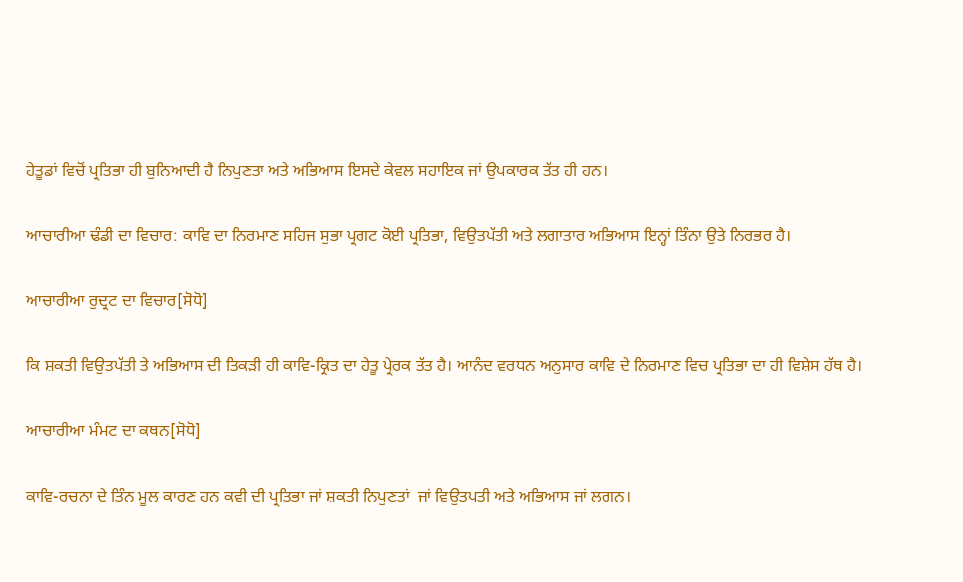ਹੇਤੂਡਾਂ ਵਿਚੋਂ ਪ੍ਰਤਿਭਾ ਹੀ ਬੁਨਿਆਦੀ ਹੈ ਨਿਪੁਣਤਾ ਅਤੇ ਅਭਿਆਸ ਇਸਦੇ ਕੇਵਲ ਸਹਾਇਕ ਜਾਂ ਉਪਕਾਰਕ ਤੱਤ ਹੀ ਹਨ।

ਆਚਾਰੀਆ ਢੰਡੀ ਦਾ ਵਿਚਾਰ: ਕਾਵਿ ਦਾ ਨਿਰਮਾਣ ਸਹਿਜ ਸੁਭਾ ਪ੍ਰਗਟ ਕੋਈ ਪ੍ਰਤਿਭਾ, ਵਿਉਤਪੱਤੀ ਅਤੇ ਲਗਾਤਾਰ ਅਭਿਆਸ ਇਨ੍ਹਾਂ ਤਿੰਨਾ ਉਤੇ ਨਿਰਭਰ ਹੈ।

ਆਚਾਰੀਆ ਰੁਦ੍ਰਟ ਦਾ ਵਿਚਾਰ[ਸੋਧੋ]

ਕਿ ਸ਼ਕਤੀ ਵਿਉਤਪੱਤੀ ਤੇ ਅਭਿਆਸ ਦੀ ਤਿਕੜੀ ਹੀ ਕਾਵਿ-ਕ੍ਰਿਤ ਦਾ ਹੇਤੂ ਪ੍ਰੇਰਕ ਤੱਤ ਹੈ। ਆਨੰਦ ਵਰਧਨ ਅਨੁਸਾਰ ਕਾਵਿ ਦੇ ਨਿਰਮਾਣ ਵਿਚ ਪ੍ਰਤਿਭਾ ਦਾ ਹੀ ਵਿਸ਼ੇਸ ਹੱਥ ਹੈ।

ਆਚਾਰੀਆ ਮੰਮਟ ਦਾ ਕਥਨ[ਸੋਧੋ]

ਕਾਵਿ-ਰਚਨਾ ਦੇ ਤਿੰਨ ਮੂਲ ਕਾਰਣ ਹਨ ਕਵੀ ਦੀ ਪ੍ਰਤਿਭਾ ਜਾਂ ਸ਼ਕਤੀ ਨਿਪੁਣਤਾਂ  ਜਾਂ ਵਿਉਤਪਤੀ ਅਤੇ ਅਭਿਆਸ ਜਾਂ ਲਗਨ।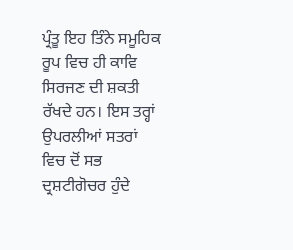ਪ੍ਰੰਤੂ ਇਹ ਤਿੰਨੇ ਸਮੂਹਿਕ ਰੂਪ ਵਿਚ ਹੀ ਕਾਵਿ ਸਿਰਜਣ ਦੀ ਸ਼ਕਤੀ ਰੱਖਦੇ ਹਨ। ਇਸ ਤਰ੍ਹਾਂ ਉਪਰਲੀਆਂ ਸਤਰਾਂ ਵਿਚ ਦੋਂ ਸਭ ਦ੍ਰਸ਼ਟੀਗੋਚਰ ਹੁੰਦੇ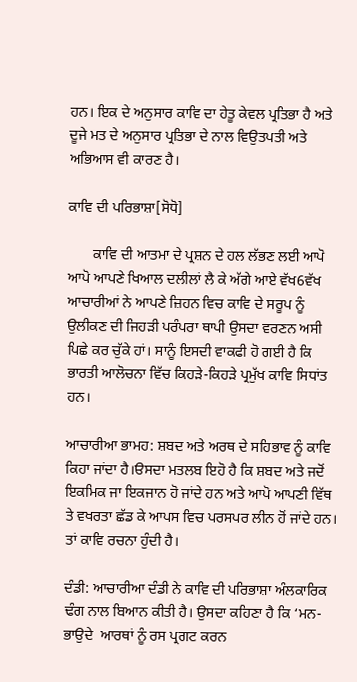ਹਨ। ਇਕ ਦੇ ਅਨੁਸਾਰ ਕਾਵਿ ਦਾ ਹੇਤੂ ਕੇਵਲ ਪ੍ਰਤਿਭਾ ਹੈ ਅਤੇ ਦੂਜੇ ਮਤ ਦੇ ਅਨੁਸਾਰ ਪ੍ਰਤਿਭਾ ਦੇ ਨਾਲ ਵਿਉਤਪਤੀ ਅਤੇ ਅਭਿਆਸ ਵੀ ਕਾਰਣ ਹੈ।

ਕਾਵਿ ਦੀ ਪਰਿਭਾਸ਼ਾ[ਸੋਧੋ]

       ਕਾਵਿ ਦੀ ਆਤਮਾ ਦੇ ਪ੍ਰਸ਼ਨ ਦੇ ਹਲ ਲੱਭਣ ਲਈ ਆਪੋ ਆਪੋ ਆਪਣੇ ਖਿਆਲ ਦਲੀਲਾਂ ਲੈ ਕੇ ਅੱਗੇ ਆਏ ਵੱਖ6ਵੱਖ ਆਚਾਰੀਆਂ ਨੇ ਆਪਣੇ ਜ਼ਿਹਨ ਵਿਚ ਕਾਵਿ ਦੇ ਸਰੂਪ ਨੂੰ ਉਲੀਕਣ ਦੀ ਜਿਹੜੀ ਪਰੰਪਰਾ ਥਾਪੀ ਉਸਦਾ ਵਰਣਨ ਅਸੀ ਪਿਛੇ ਕਰ ਚੁੱਕੇ ਹਾਂ। ਸਾਨੂੰ ਇਸਦੀ ਵਾਕਫੀ ਹੋ ਗਈ ਹੈ ਕਿ ਭਾਰਤੀ ਆਲੋਚਨਾ ਵਿੱਚ ਕਿਹੜੇ-ਕਿਹੜੇ ਪ੍ਰਮੁੱਖ ਕਾਵਿ ਸਿਧਾਂਤ ਹਨ।

ਆਚਾਰੀਆ ਭਾਮਹ: ਸ਼ਬਦ ਅਤੇ ਅਰਥ ਦੇ ਸਹਿਭਾਵ ਨੂੰ ਕਾਵਿ ਕਿਹਾ ਜਾਂਦਾ ਹੈ।ੳਸਦਾ ਮਤਲਬ ਇਹੋ ਹੈ ਕਿ ਸ਼ਬਦ ਅਤੇ ਜਦੋਂ ਇਕਮਿਕ ਜਾ ਇਕਜਾਨ ਹੋ ਜਾਂਦੇ ਹਨ ਅਤੇ ਆਪੋ ਆਪਣੀ ਵਿੱਥ ਤੇ ਵਖਰਤਾ ਛੱਡ ਕੇ ਆਪਸ ਵਿਚ ਪਰਸਪਰ ਲੀਨ ਹੋਂ ਜਾਂਦੇ ਹਨ। ਤਾਂ ਕਾਵਿ ਰਚਨਾ ਹੁੰਦੀ ਹੈ।

ਦੰਡੀ: ਆਚਾਰੀਆ ਦੰਡੀ ਨੇ ਕਾਵਿ ਦੀ ਪਰਿਭਾਸ਼ਾ ਅੰਲਕਾਰਿਕ ਢੰਗ ਨਾਲ ਬਿਆਨ ਕੀਤੀ ਹੈ। ਉਸਦਾ ਕਹਿਣਾ ਹੈ ਕਿ ‘ਮਨ-ਭਾਉਦੇ  ਆਰਥਾਂ ਨੂੰ ਰਸ ਪ੍ਰਗਟ ਕਰਨ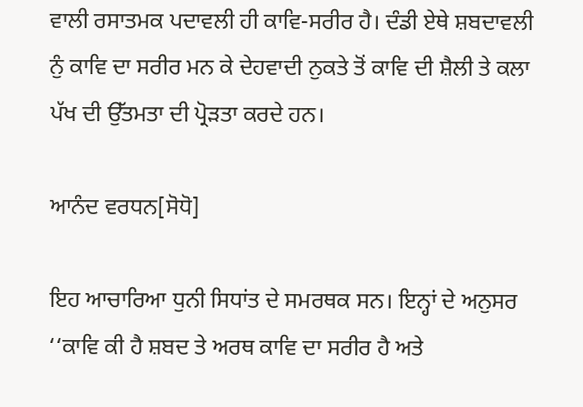ਵਾਲੀ ਰਸਾਤਮਕ ਪਦਾਵਲੀ ਹੀ ਕਾਵਿ-ਸਰੀਰ ਹੈ। ਦੰਡੀ ਏਥੇ ਸ਼ਬਦਾਵਲੀ ਨੁੰ ਕਾਵਿ ਦਾ ਸਰੀਰ ਮਨ ਕੇ ਦੇਹਵਾਦੀ ਨੁਕਤੇ ਤੋਂ ਕਾਵਿ ਦੀ ਸ਼ੈਲੀ ਤੇ ਕਲਾ ਪੱਖ ਦੀ ਉੱਤਮਤਾ ਦੀ ਪ੍ਰੋੜਤਾ ਕਰਦੇ ਹਨ।

ਆਨੰਦ ਵਰਧਨ[ਸੋਧੋ]

ਇਹ ਆਚਾਰਿਆ ਧੁਨੀ ਸਿਧਾਂਤ ਦੇ ਸਮਰਥਕ ਸਨ। ਇਨ੍ਹਾਂ ਦੇ ਅਨੁਸਰ ‘‘ਕਾਵਿ ਕੀ ਹੈ ਸ਼ਬਦ ਤੇ ਅਰਥ ਕਾਵਿ ਦਾ ਸਰੀਰ ਹੈ ਅਤੇ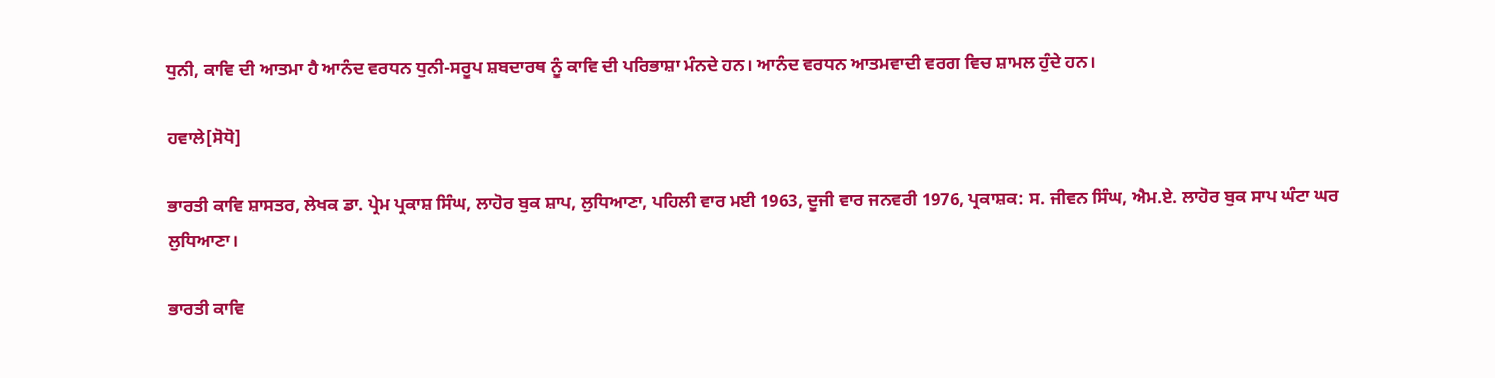ਧੁਨੀ, ਕਾਵਿ ਦੀ ਆਤਮਾ ਹੈ ਆਨੰਦ ਵਰਧਨ ਧੁਨੀ-ਸਰੂਪ ਸ਼ਬਦਾਰਥ ਨੂੰ ਕਾਵਿ ਦੀ ਪਰਿਭਾਸ਼ਾ ਮੰਨਦੇ ਹਨ। ਆਨੰਦ ਵਰਧਨ ਆਤਮਵਾਦੀ ਵਰਗ ਵਿਚ ਸ਼ਾਮਲ ਹੁੰਦੇ ਹਨ।

ਹਵਾਲੇ[ਸੋਧੋ]

ਭਾਰਤੀ ਕਾਵਿ ਸ਼ਾਸਤਰ, ਲੇਖਕ ਡਾ. ਪ੍ਰੇਮ ਪ੍ਰਕਾਸ਼ ਸਿੰਘ, ਲਾਹੋਰ ਬੁਕ ਸ਼ਾਪ, ਲੁਧਿਆਣਾ, ਪਹਿਲੀ ਵਾਰ ਮਈ 1963, ਦੂਜੀ ਵਾਰ ਜਨਵਰੀ 1976, ਪ੍ਰਕਾਸ਼ਕ: ਸ. ਜੀਵਨ ਸਿੰਘ, ਐਮ.ਏ. ਲਾਹੋਰ ਬੁਕ ਸਾਪ ਘੰਟਾ ਘਰ ਲੁਧਿਆਣਾ।

ਭਾਰਤੀ ਕਾਵਿ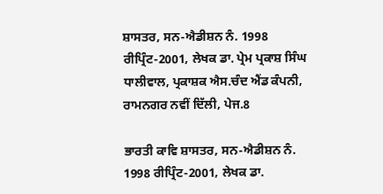ਸ਼ਾਸਤਰ, ਸਨ-ਐਡੀਸ਼ਨ ਨੰ. 1998 ਰੀਪ੍ਰਿੰਟ-2001, ਲੇਖਕ ਡਾ. ਪ੍ਰੇਮ ਪ੍ਰਕਾਸ਼ ਸਿੰਘ ਧਾਲੀਵਾਲ, ਪ੍ਰਕਾਸ਼ਕ ਐਸ.ਚੰਦ ਐਂਡ ਕੰਪਨੀ, ਰਾਮਨਗਰ ਨਵੀਂ ਦਿੱਲੀ, ਪੇਜ.8

ਭਾਰਤੀ ਕਾਵਿ ਸ਼ਾਸਤਰ, ਸਨ-ਐਡੀਸ਼ਨ ਨੰ. 1998 ਰੀਪ੍ਰਿੰਟ-2001, ਲੇਖਕ ਡਾ.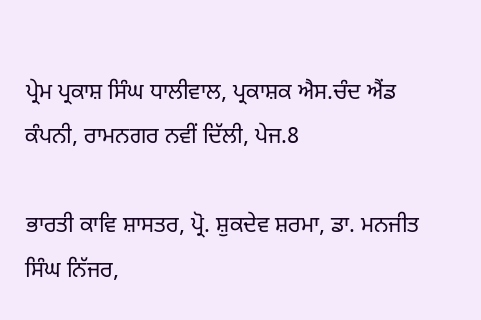ਪ੍ਰੇਮ ਪ੍ਰਕਾਸ਼ ਸਿੰਘ ਧਾਲੀਵਾਲ, ਪ੍ਰਕਾਸ਼ਕ ਐਸ.ਚੰਦ ਐਂਡ ਕੰਪਨੀ, ਰਾਮਨਗਰ ਨਵੀਂ ਦਿੱਲੀ, ਪੇਜ.8

ਭਾਰਤੀ ਕਾਵਿ ਸ਼ਾਸਤਰ, ਪ੍ਰੋ. ਸ਼ੁਕਦੇਵ ਸ਼ਰਮਾ, ਡਾ. ਮਨਜੀਤ ਸਿੰਘ ਨਿੱਜਰ,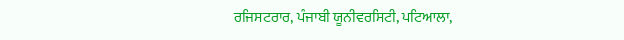ਰਜਿਸਟਰਾਰ, ਪੰਜਾਬੀ ਯੂਨੀਵਰਸਿਟੀ, ਪਟਿਆਲਾ,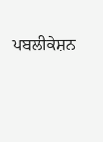ਪਬਲੀਕੇਸ਼ਨ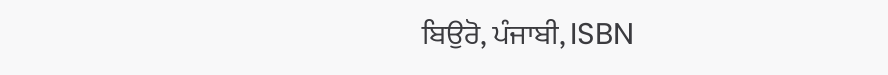ਬਿਉਰੋ, ਪੰਜਾਬੀ, ISBN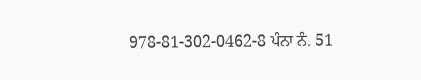978-81-302-0462-8 ਪੰਨਾ ਨੰ. 51